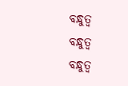ବନ୍ଧୁତ୍ବ
ବନ୍ଧୁତ୍ବ
ବନ୍ଧୁତ୍ବ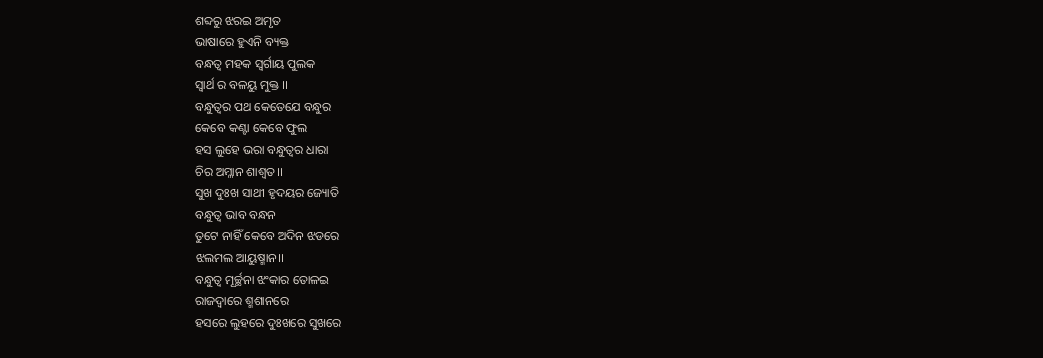ଶବ୍ଦରୁ ଝରଇ ଅମୃତ
ଭାଷାରେ ହୁଏନି ବ୍ୟକ୍ତ
ବନ୍ଧତ୍ବ ମହକ ସ୍ବର୍ଗାୟ ପୁଲକ
ସ୍ବାର୍ଥ ର ବଳୟୁ ମୁକ୍ତ ।।
ବନ୍ଧୁତ୍ବର ପଥ କେତେଯେ ବନ୍ଧୁର
କେବେ କଣ୍ଟା କେବେ ଫୁଲ
ହସ ଲୁହେ ଭରା ବନ୍ଧୁତ୍ବର ଧାରା
ଚିର ଅମ୍ଳାନ ଶାଶ୍ବତ।।
ସୁଖ ଦୁଃଖ ସାଥୀ ହୃଦୟର ଜ୍ୟୋତି
ବନ୍ଧୁତ୍ବ ଭାବ ବନ୍ଧନ
ତୁଟେ ନାହିଁ କେବେ ଅଦିନ ଝଡରେ
ଝଲମଲ ଆୟୁଷ୍ମାନ।।
ବନ୍ଧୁତ୍ବ ମୂର୍ଚ୍ଛନା ଝଂକାର ତୋଳଇ
ରାଜଦ୍ବାରେ ଶ୍ମଶାନରେ
ହସରେ ଲୁହରେ ଦୁଃଖରେ ସୁଖରେ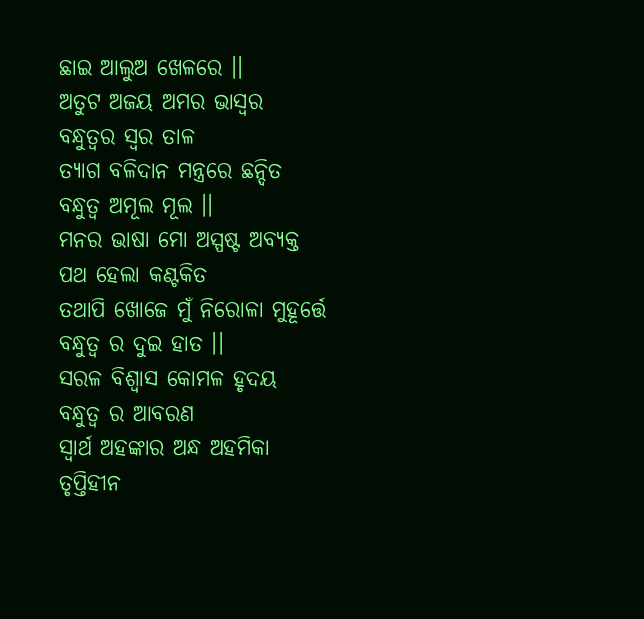ଛାଇ ଆଲୁଅ ଖେଳରେ ।।
ଅତୁଟ ଅଜୟ ଅମର ଭାସ୍ବର
ବନ୍ଧୁତ୍ବର ସ୍ବର ତାଳ
ତ୍ୟାଗ ବଳିଦାନ ମନ୍ତ୍ରରେ ଛନ୍ଦିତ
ବନ୍ଧୁତ୍ବ ଅମୂଲ ମୂଲ ।।
ମନର ଭାଷା ମୋ ଅସ୍ପଷ୍ଟ ଅବ୍ୟକ୍ତ
ପଥ ହେଲା କଣ୍ଟକିତ
ତଥାପି ଖୋଜେ ମୁଁ ନିରୋଳା ମୁହୂର୍ତ୍ତେ
ବନ୍ଧୁତ୍ବ ର ଦୁଇ ହାତ ।।
ସରଳ ବିଶ୍ବାସ କୋମଳ ହୃଦୟ
ବନ୍ଧୁତ୍ବ ର ଆବରଣ
ସ୍ବାର୍ଥ ଅହଙ୍କାର ଅନ୍ଧ ଅହମିକା
ତୃପ୍ତିହୀନ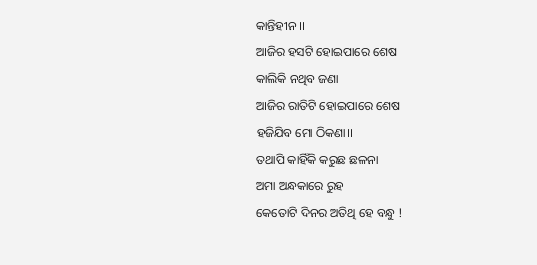କାନ୍ତିହୀନ ।।
ଆଜିର ହସଟି ହୋଇପାରେ ଶେଷ
କାଲିକି ନଥିବ ଜଣା
ଆଜିର ରାତିଟି ହୋଇପାରେ ଶେଷ
ହଜିଯିବ ମୋ ଠିକଣା।।
ତଥାପି କାହିଁକି କରୁଛ ଛଳନା
ଅମା ଅନ୍ଧକାରେ ରୁହ
କେତୋଟି ଦିନର ଅତିଥି ହେ ବନ୍ଧୁ !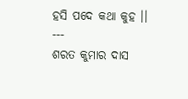ହସି ପଦେ କଥା କୁହ ।।
---
ଶରତ କୁମାର ଦାସ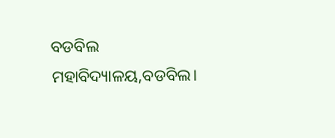ବଡବିଲ ମହାବିଦ୍ୟାଳୟ,ବଡବିଲ।